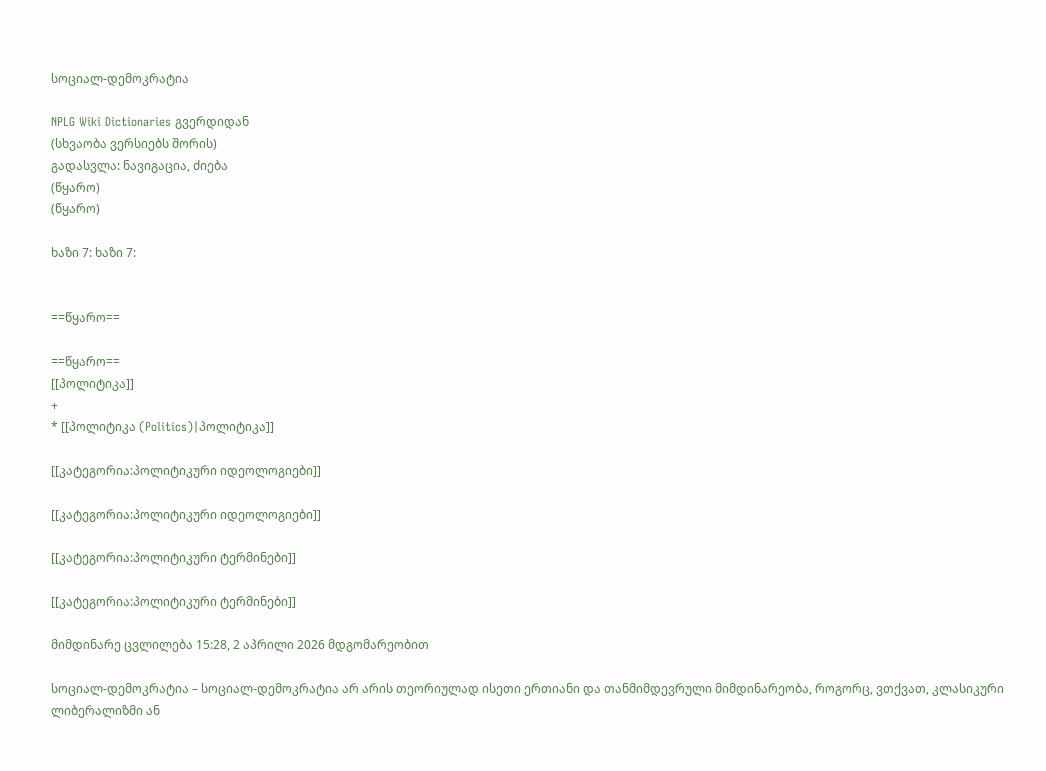სოციალ-დემოკრატია

NPLG Wiki Dictionaries გვერდიდან
(სხვაობა ვერსიებს შორის)
გადასვლა: ნავიგაცია, ძიება
(წყარო)
(წყარო)

ხაზი 7: ხაზი 7:


==წყარო==

==წყარო==
[[პოლიტიკა]]
+
* [[პოლიტიკა (Politics)|პოლიტიკა]]

[[კატეგორია:პოლიტიკური იდეოლოგიები]]

[[კატეგორია:პოლიტიკური იდეოლოგიები]]

[[კატეგორია:პოლიტიკური ტერმინები]]

[[კატეგორია:პოლიტიკური ტერმინები]]

მიმდინარე ცვლილება 15:28, 2 აპრილი 2026 მდგომარეობით

სოციალ-დემოკრატია – სოციალ-დემოკრატია არ არის თეორიულად ისეთი ერთიანი და თანმიმდევრული მიმდინარეობა, როგორც, ვთქვათ, კლასიკური ლიბერალიზმი ან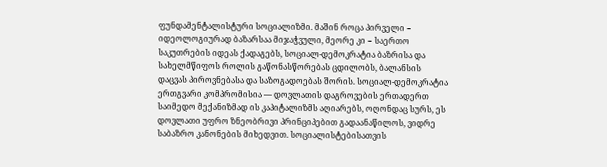ფუნდამენტალისტური სოციალიზმი. მაშინ როცა პირველი − იდეოლოგიურად ბაზარსაა მიჯაჭვული, მეორე კი − საერთო საკუთრების იდეას ქადაგებს, სოციალ-დემოკრატია ბაზრისა და სახელმწიფოს როლის გაწონასწორებას ცდილობს, ბალანსის დაცვას პიროვნებასა და საზოგადოებას შორის. სოციალ-დემოკრატია ერთგვარი კომპრომისია — დოვლათის დაგროვების ერთადერთ საიმედო მექანიზმად ის კაპიტალიზმს აღიარებს, ოღონდაც სურს, ეს დოვლათი უფრო ზნეობრივი პრინციპებით გადაანაწილოს, ვიდრე საბაზრო კანონების მიხედვით. სოციალისტებისათვის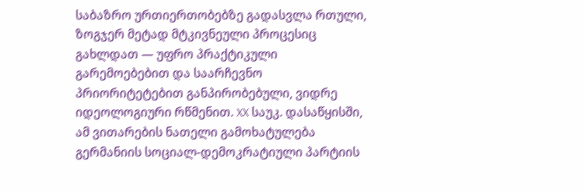საბაზრო ურთიერთობებზე გადასვლა რთული, ზოგჯერ მეტად მტკივნეული პროცესიც გახლდათ — უფრო პრაქტიკული გარემოებებით და საარჩევნო პრიორიტეტებით განპირობებული, ვიდრე იდეოლოგიური რწმენით. XX საუკ. დასაწყისში, ამ ვითარების ნათელი გამოხატულება გერმანიის სოციალ-დემოკრატიული პარტიის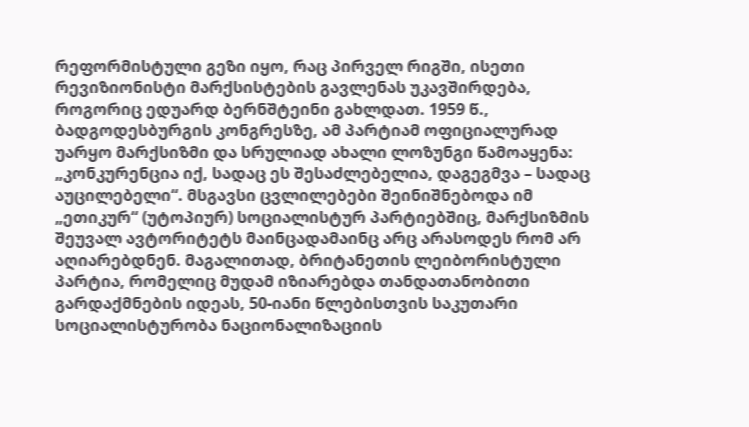რეფორმისტული გეზი იყო, რაც პირველ რიგში, ისეთი რევიზიონისტი მარქსისტების გავლენას უკავშირდება, როგორიც ედუარდ ბერნშტეინი გახლდათ. 1959 წ., ბადგოდესბურგის კონგრესზე, ამ პარტიამ ოფიციალურად უარყო მარქსიზმი და სრულიად ახალი ლოზუნგი წამოაყენა: „კონკურენცია იქ, სადაც ეს შესაძლებელია, დაგეგმვა – სადაც აუცილებელი“. მსგავსი ცვლილებები შეინიშნებოდა იმ „ეთიკურ“ (უტოპიურ) სოციალისტურ პარტიებშიც, მარქსიზმის შეუვალ ავტორიტეტს მაინცადამაინც არც არასოდეს რომ არ აღიარებდნენ. მაგალითად, ბრიტანეთის ლეიბორისტული პარტია, რომელიც მუდამ იზიარებდა თანდათანობითი გარდაქმნების იდეას, 50-იანი წლებისთვის საკუთარი სოციალისტურობა ნაციონალიზაციის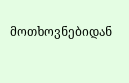მოთხოვნებიდან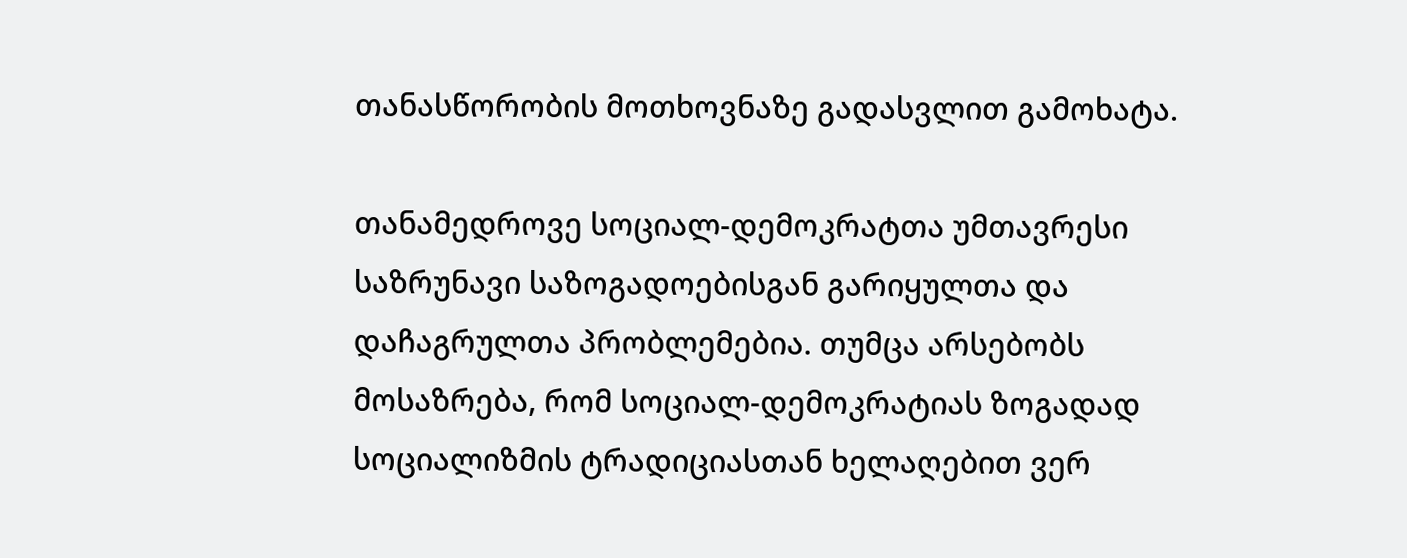თანასწორობის მოთხოვნაზე გადასვლით გამოხატა.

თანამედროვე სოციალ-დემოკრატთა უმთავრესი საზრუნავი საზოგადოებისგან გარიყულთა და დაჩაგრულთა პრობლემებია. თუმცა არსებობს მოსაზრება, რომ სოციალ-დემოკრატიას ზოგადად სოციალიზმის ტრადიციასთან ხელაღებით ვერ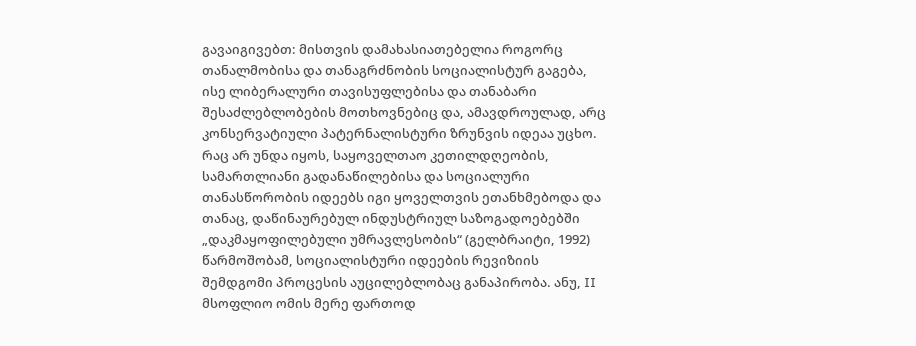გავაიგივებთ: მისთვის დამახასიათებელია როგორც თანალმობისა და თანაგრძნობის სოციალისტურ გაგება, ისე ლიბერალური თავისუფლებისა და თანაბარი შესაძლებლობების მოთხოვნებიც და, ამავდროულად, არც კონსერვატიული პატერნალისტური ზრუნვის იდეაა უცხო. რაც არ უნდა იყოს, საყოველთაო კეთილდღეობის, სამართლიანი გადანაწილებისა და სოციალური თანასწორობის იდეებს იგი ყოველთვის ეთანხმებოდა და თანაც, დაწინაურებულ ინდუსტრიულ საზოგადოებებში „დაკმაყოფილებული უმრავლესობის“ (გელბრაიტი, 1992) წარმოშობამ, სოციალისტური იდეების რევიზიის შემდგომი პროცესის აუცილებლობაც განაპირობა. ანუ, II მსოფლიო ომის მერე ფართოდ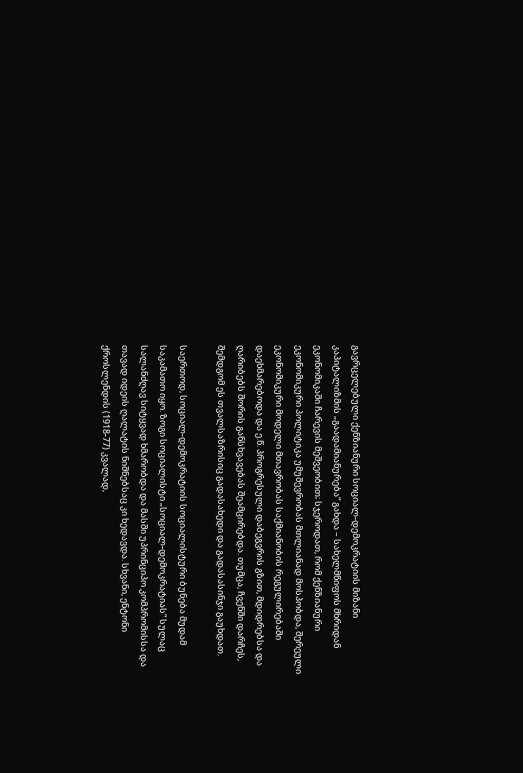გავრცელებული ქენზიანური სოციალ-დემოკრატიის მიზანი კაპიტალიზმის „გაადამიანურება“ გახდა – სახელმწიფოს მხრიდან ეკონომიკაში ჩარევის მეშვეობით; სჯეროდათ, რომ ქენზიანური ეკონომიკური პოლიტიკა უმუშევრობას მთლიანად მოსპობდა, შერეული ეკონომიკური მოდელი მთავრობას საქმიანობის რეგულირებაში დაეხმარებოდა და ე.წ. პროგრესული დაბეგვრის გზით, მდიდრებსა და ღარიბებს შორის განსხვავებას შეამცირებდა. თუმცა, ჩვენში დარჩეს, შემდგომ ეს თვალსაზრისიც გადასახედი და გადასასინჯი გაუხდათ.

საერთოდ, სოციალ-დემოკრატიის სოციალისტური ბუნება მუდამ საკამათო იყო. ზოგი სოციალისტი „სოციალ-დემოკრატიას“ სულაც სალანძღავ სიტყვად ხმარობდა და მასში უპრინციპო კომპრომისსა და თავად იდეის ღალატის ნიშნებსაც კი ხედავდა. სხვანი, ენტონი ქროსლენდის (1918-77) კვალად,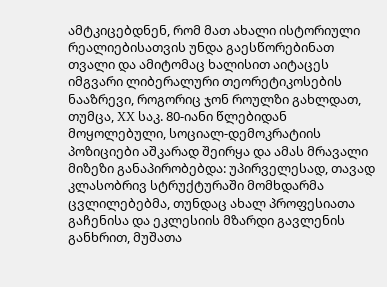ამტკიცებდნენ, რომ მათ ახალი ისტორიული რეალიებისათვის უნდა გაესწორებინათ თვალი და ამიტომაც ხალისით აიტაცეს იმგვარი ლიბერალური თეორეტიკოსების ნააზრევი, როგორიც ჯონ როულზი გახლდათ, თუმცა, XX საკ. 80-იანი წლებიდან მოყოლებული, სოციალ-დემოკრატიის პოზიციები აშკარად შეირყა და ამას მრავალი მიზეზი განაპირობებდა: უპირველესად, თავად კლასობრივ სტრუქტურაში მომხდარმა ცვლილებებმა, თუნდაც ახალ პროფესიათა გაჩენისა და ეკლესიის მზარდი გავლენის განხრით, მუშათა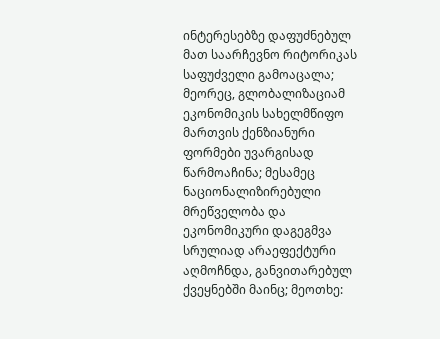ინტერესებზე დაფუძნებულ მათ საარჩევნო რიტორიკას საფუძველი გამოაცალა; მეორეც, გლობალიზაციამ ეკონომიკის სახელმწიფო მართვის ქენზიანური ფორმები უვარგისად წარმოაჩინა; მესამეც ნაციონალიზირებული მრეწველობა და ეკონომიკური დაგეგმვა სრულიად არაეფექტური აღმოჩნდა, განვითარებულ ქვეყნებში მაინც; მეოთხე: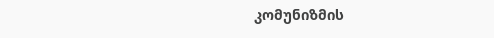კომუნიზმის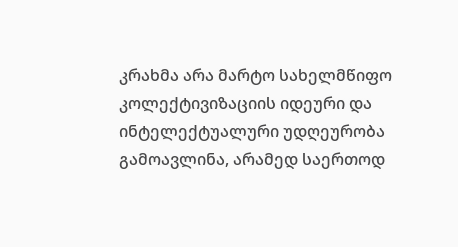კრახმა არა მარტო სახელმწიფო კოლექტივიზაციის იდეური და ინტელექტუალური უდღეურობა გამოავლინა, არამედ საერთოდ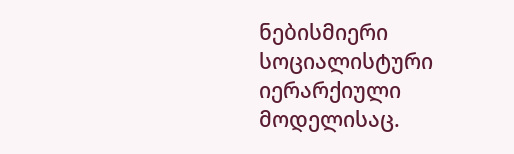ნებისმიერი სოციალისტური იერარქიული მოდელისაც.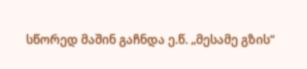სწორედ მაშინ გაჩნდა ე.წ. „მესამე გზის“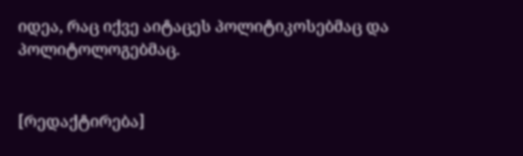იდეა, რაც იქვე აიტაცეს პოლიტიკოსებმაც და პოლიტოლოგებმაც.


[რედაქტირება]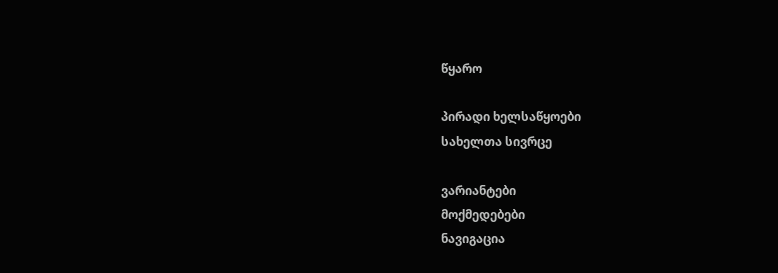წყარო

პირადი ხელსაწყოები
სახელთა სივრცე

ვარიანტები
მოქმედებები
ნავიგაცია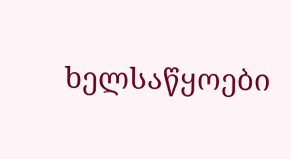ხელსაწყოები